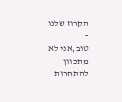הקרוז שלנו
-
טוב,אני לא מתכוון להתחרות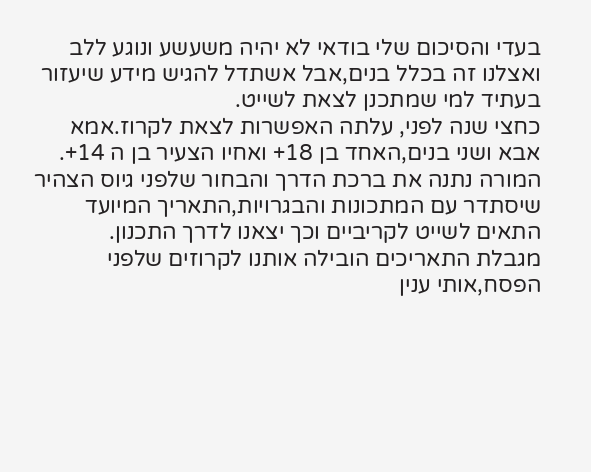בעדי והסיכום שלי בודאי לא יהיה משעשע ונוגע ללב ואצלנו זה בכלל בנים,אבל אשתדל להגיש מידע שיעזור בעתיד למי שמתכנן לצאת לשייט.
כחצי שנה לפני, עלתה האפשרות לצאת לקרוז.אמא אבא ושני בנים,האחד בן 18+ ואחיו הצעיר בן ה 14+. המורה נתנה את ברכת הדרך והבחור שלפני גיוס הצהיר שיסתדר עם המתכונות והבגרויות,התאריך המיועד התאים לשייט לקריביים וכך יצאנו לדרך התכנון.
מגבלת התאריכים הובילה אותנו לקרוזים שלפני הפסח,אותי ענין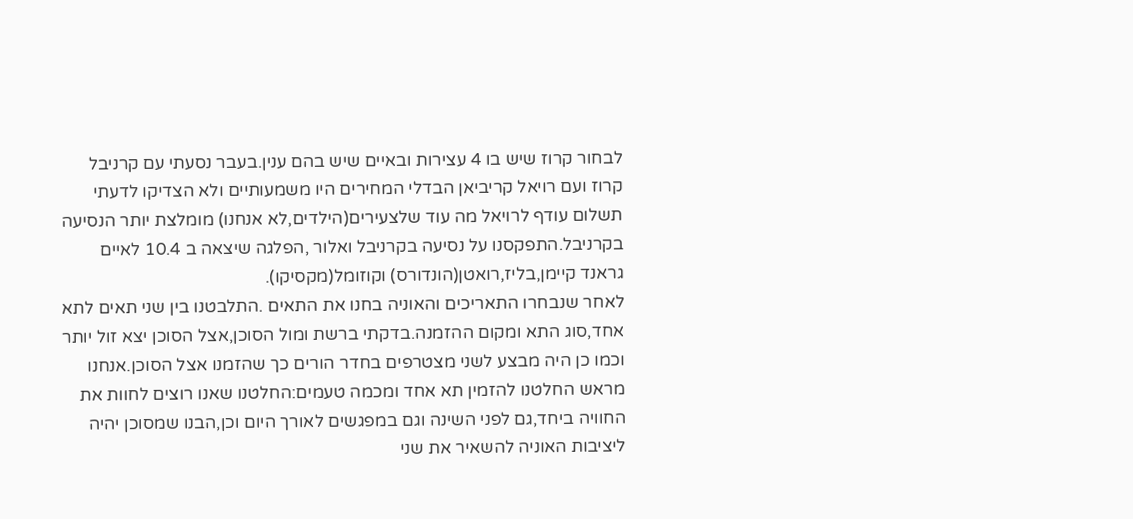לבחור קרוז שיש בו 4 עצירות ובאיים שיש בהם ענין.בעבר נסעתי עם קרניבל קרוז ועם רויאל קריביאן הבדלי המחירים היו משמעותיים ולא הצדיקו לדעתי תשלום עודף לרויאל מה עוד שלצעירים(הילדים,לא אנחנו) מומלצת יותר הנסיעה בקרניבל.התפקסנו על נסיעה בקרניבל ואלור ,הפלגה שיצאה ב 10.4 לאיים גראנד קיימן,בליז,רואטן(הונדורס) וקוזומל(מקסיקו).
לאחר שנבחרו התאריכים והאוניה בחנו את התאים .התלבטנו בין שני תאים לתא אחד,סוג התא ומקום ההזמנה.בדקתי ברשת ומול הסוכן,אצל הסוכן יצא זול יותר וכמו כן היה מבצע לשני מצטרפים בחדר הורים כך שהזמנו אצל הסוכן.אנחנו מראש החלטנו להזמין תא אחד ומכמה טעמים:החלטנו שאנו רוצים לחוות את החוויה ביחד,גם לפני השינה וגם במפגשים לאורך היום וכן,הבנו שמסוכן יהיה ליציבות האוניה להשאיר את שני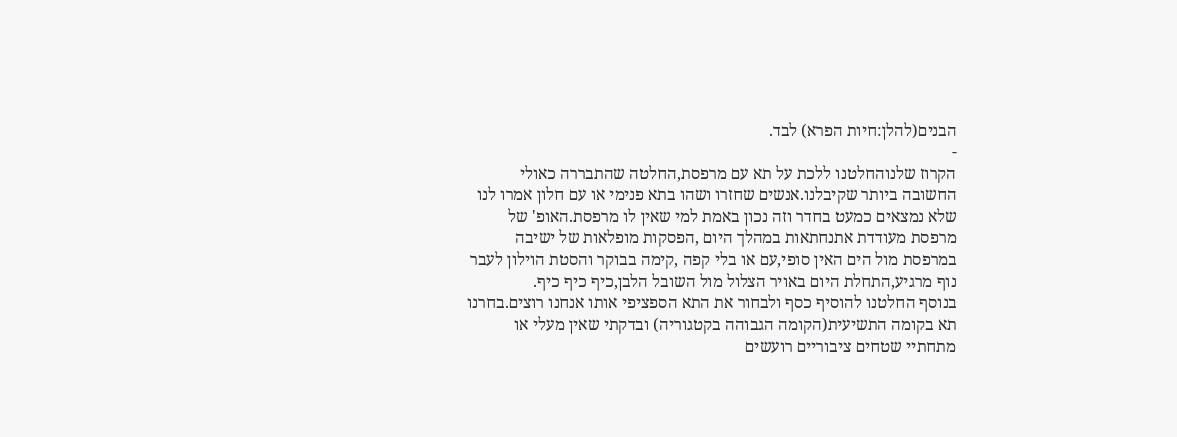הבנים(להלן:חיות הפרא) לבד.
-
הקרוז שלנוהחלטנו ללכת על תא עם מרפסת,החלטה שהתבררה כאולי החשובה ביותר שקיבלנו.אנשים שחזרו ושהו בתא פנימי או עם חלון אמרו לנו שלא נמצאים כמעט בחדר וזה נכון באמת למי שאין לו מרפסת.האופ' של מרפסת מעודדת אתנחתאות במהלך היום ,הפסקות מופלאות של ישיבה במרפסת מול הים האין סופי,עם או בלי קפה ,קימה בבוקר והסטת הוילון לעבר נוף מרגיע,התחלת היום באויר הצלול מול השובל הלבן,כיף כיף כיף.
בנוסף החלטנו להוסיף כסף ולבחור את התא הספציפי אותו אנחנו רוצים.בחרנו תא בקומה התשיעית(הקומה הגבוהה בקטגוריה) ובדקתי שאין מעלי או מתחתיי שטחים ציבוריים רועשים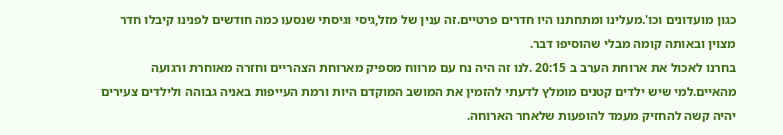כגון מועדונים וכו'.מעלינו ומתחתנו היו חדרים פרטיים.זה ענין של מזל,גיסי וגיסתי שנסעו כמה חודשים לפנינו קיבלו חדר מצוין ובאותה קומה מבלי שהוסיפו דבר.
בחרנו לאכול את ארוחת הערב ב 20:15 .לנו זה היה נח עם מרווח מספיק מארוחת הצהריים וחזרה מאוחרת ורגועה מהאיים.למי שיש ילדים קטנים מומלץ לדעתי להזמין את המושב המוקדם היות ורמת העייפות באניה גבוהה ולילדים צעירים יהיה קשה להחזיק מעמד להופעות שלאחר הארוחה.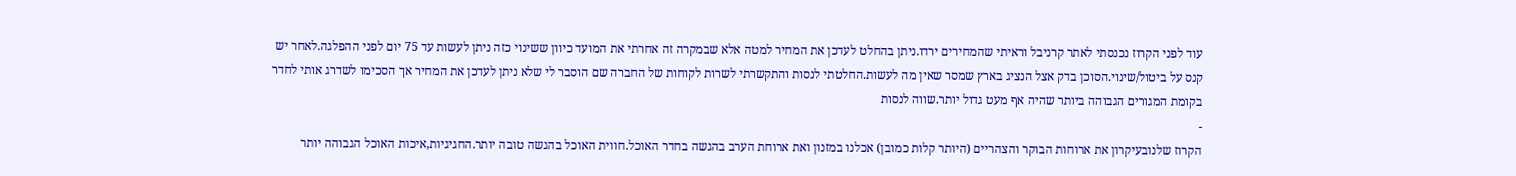עוד לפני הקרוז נכנסתי לאתר קרניבל וראיתי שהמחירים ירדו.ניתן בהחלט לעדכן את המחיר למטה אלא שבמקרה זה אחרתי את המועד כיוון ששינוי כזה ניתן לעשות עד 75 יום לפני ההפלגה.לאחר יש קנס על ביטול/שינוי.הסוכן בדק אצל הנציג בארץ שמסר שאין מה לעשות.החלטתי לנסות והתקשרתי לשרות לקוחות של החברה שם הוסבר לי שלא ניתן לעדכן את המחיר אך הסכימו לשדרג אותי לחדר בקומת המגורים הגבוהה ביותר שהיה אף מעט גדול יותר.שווה לנסות
-
הקרוז שלנובעיקרון את ארוחות הבוקר והצהריים (היותר קלות כמובן) אכלנו במזנון ואת ארוחת הערב בהגשה בחדר האוכל.חווית האוכל בהגשה טובה יותר.החגיגיות,איכות האוכל הגבוהה יותר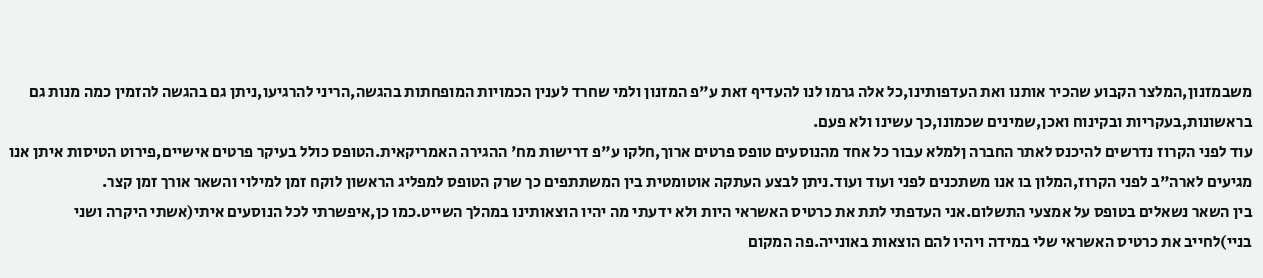משבמזנון,המלצר הקבוע שהכיר אותנו ואת העדפותינו,כל אלה גרמו לנו להעדיף זאת ע"פ המזנון ולמי שחרד לענין הכמויות המופחתות בהגשה,הריני להרגיעו,ניתן גם בהגשה להזמין כמה מנות גם בראשונות,בעקריות ובקינוח ואכן,שמינים שכמונו,כך עשינו ולא פעם.
עוד לפני הקרוז נדרשים להיכנס לאתר החברה ןלמלא עבור כל אחד מהנוסעים טופס פרטים ארוך,חלקו ע"פ דרישות מח' ההגירה האמריקאית.הטופס כולל בעיקר פרטים אישיים,פירוט הטיסות איתן אנו מגיעים לארה"ב לפני הקרוז,המלון בו אנו משתכנים לפני ועוד ועוד.ניתן לבצע העתקה אוטומטית בין המשתתפים כך שרק הטופס למפליג הראשון לוקח זמן למילוי והשאר אורך זמן קצר.
בין השאר נשאלים בטופס על אמצעי התשלום.אני העדפתי לתת את כרטיס האשראי היות ולא ידעתי מה יהיו הוצאותינו במהלך השייט.כמו כן,איפשרתי לכל הנוסעים איתי(אשתי היקרה ושני בניי)לחייב את כרטיס האשראי שלי במידה ויהיו להם הוצאות באונייה.פה המקום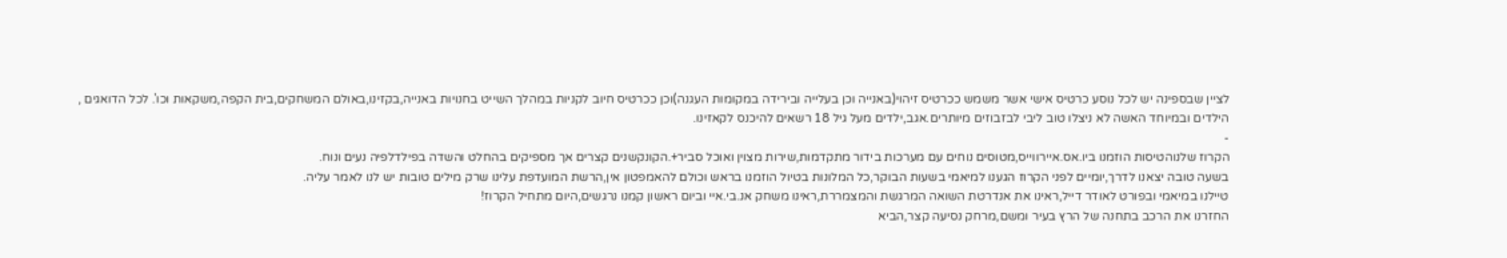לציין שבספינה יש לכל נוסע כרטיס אישי אשר משמש ככרטיס זיהוי(באנייה וכן בעלייה ובירידה במקומות העגנה)וכן ככרטיס חיוב לקניות במהלך השייט בחנויות באנייה,בקזינו,באולם המשחקים,בית הקפה,משקאות וכו'. לכל הדואגים , הילדים ובמיוחד האשה לא ניצלו טוב ליבי לבזבוזים מיותרים.אגב,ילדים מעל גיל 18 רשאים להיכנס לקאזינו.
-
הקרוז שלנוהטיסות הוזמנו ביו.אס.איירווייס,מטוסים נוחים עם מערכות בידור מתקדמות,שירות מצוין ואוכל סביר+.הקונקשנים קצרים אך מספיקים בהחלט והשדה בפילדלפיה נעים ונוח.
בשעה טובה יצאנו לדרך,יומיים לפני הקרוז הגענו למיאמי בשעות הבוקר,כל המלונות בטיול הוזמנו בראש וכולם להאמפטון אין,הרשת המועדפת עלינו שרק מילים טובות יש לנו לאמר עליה.
טיילנו במיאמי ובפורט לאודר דייל,ראינו את אנדרטת השואה המרגשת והמצמררת,ראינו משחק אנ.בי.איי וביום ראשון קמנו נרגשים,היום מתחיל הקרוז!
החזרנו את הרכב בתחנה של הרץ בעיר ומשם,מרחק נסיעה קצר,הביא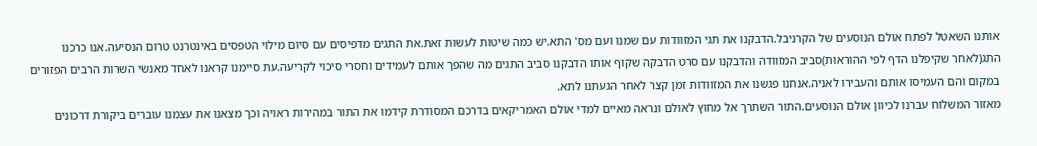אותנו השאטל לפתח אולם הנוסעים של הקרניבל.הדבקנו את תגי המזוודות עם שמנו ועם מס' התא.יש כמה שיטות לעשות זאת.את התגים מדפיסים עם סיום מילוי הטפסים באינטרנט טרום הנסיעה.אנו כרכנו התג(לאחר שקיפלנו הדף לפי ההוראות)סביב המזוודה והדבקנו עם סרט הדבקה שקוף אותו הדבקנו סביב התגים מה שהפך אותם לעמידים וחסרי סיכוי לקריעה.עת סיימנו קראנו לאחד מאנשי השרות הרבים הפזורים במקום והם העמיסו אותם והעבירו לאניה.אנחנו פגשנו את המזוודות זמן קצר לאחר הגעתנו לתא.
מאזור המשלוח עברנו לכיוון אולם הנוסעים.התור השתרך אל מחוץ לאולם ונראה מאיים למדי אולם האמריקאים בדרכם המסודרת קידמו את התור במהירות ראויה וכך מצאנו את עצמנו עוברים ביקורת דרכונים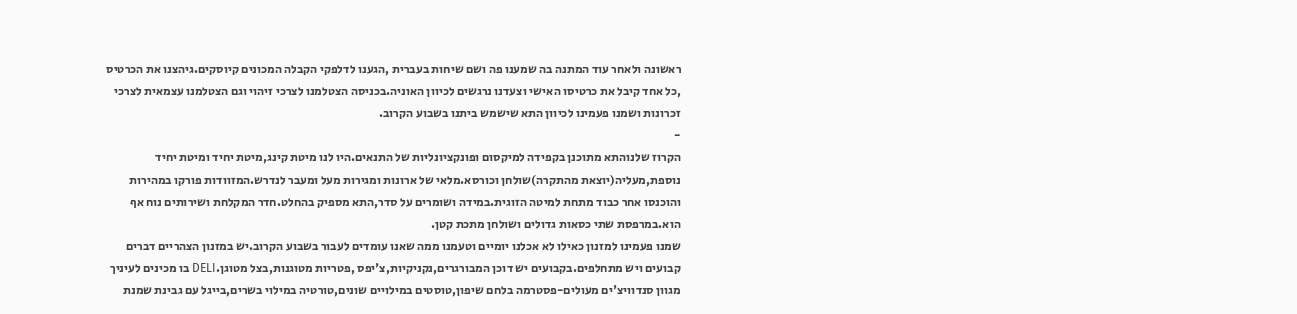ראשונה ולאחר עוד המתנה בה שמענו פה ושם שיחות בעברית ,הגענו לדלפקי הקבלה המכונים קיוסקים.גיהצנו את הכרטיס ,כל אחד קיבל את כרטיסו האישי וצעדנו נרגשים לכיוון האוניה.בכניסה הצטלמנו לצרכי זיהוי וגם הצטלמנו עצמאית לצרכי זכרונות ושמנו פעמינו לכיוון התא שישמש ביתנו בשבוע הקרוב.
-
הקרוז שלנוהתא מתוכנן בקפידה למיקסום ופונקציונליות של התנאים.היו לנו מיטת קינג,מיטת יחיד ומיטת יחיד נוספת,מעליה(יוצאת מהתקרה)שולחן וכורסא.מלאי של ארונות ומגירות מעל ומעבר לנדרש.המזוודות פורקו במהירות והוכנסו אחר כבוד מתחת למיטה הזוגית.במידה ושומרים על סדר,התא מספיק בהחלט.חדר המקלחת ושירותים נוח אף הוא.במרפסת שתי כסאות גדולים ושולחן מתכת קטן.
שמנו פעמינו למזנון כאילו לא אכלנו יומיים וטעמנו ממה שאנו עומדים לעבור בשבוע הקרוב.יש במזנון הצהריים דברים קבועים ויש מתחלפים.בקבועים יש דוכן המבורגרים,נקניקיות,צ'יפס ,פטריות מטוגנות,בצל מטוגן.DELI בו מכינים לעיניך מגוון סנדוויצ'ים מעולים-פסטרמה בלחם שיפון,טוסטים במילויים שונים,טורטיה במילוי בשרים,בייגל עם גבינת שמנת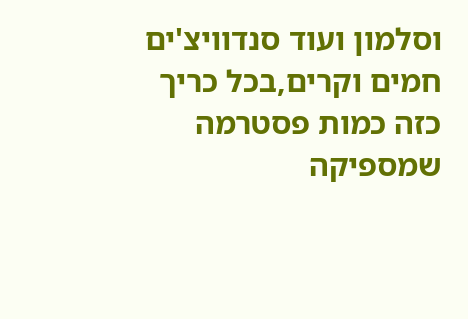וסלמון ועוד סנדוויצ'ים חמים וקרים,בכל כריך כזה כמות פסטרמה שמספיקה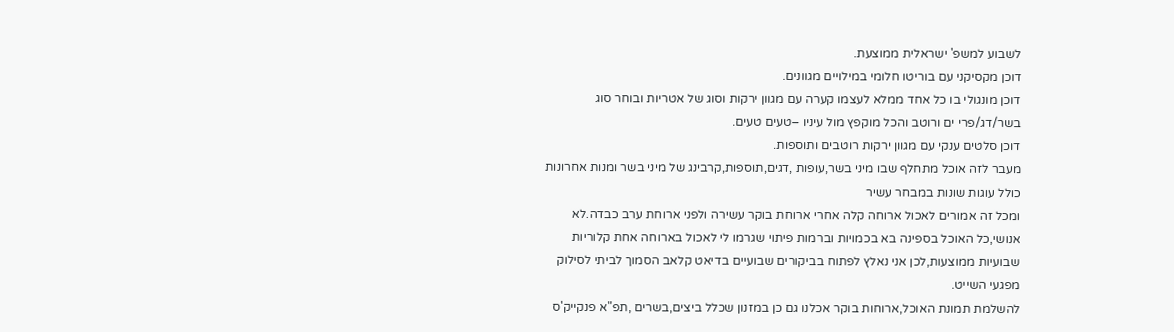לשבוע למשפ' ישראלית ממוצעת.
דוכן מקסיקני עם בוריטו חלומי במילויים מגוונים.
דוכן מונגולי בו כל אחד ממלא לעצמו קערה עם מגוון ירקות וסוג של אטריות ובוחר סוג בשר/דג/פרי ים ורוטב והכל מוקפץ מול עיניו –טעים טעים.
דוכן סלטים ענקי עם מגוון ירקות רוטבים ותוספות.
מעבר לזה אוכל מתחלף שבו מיני בשר,עופות ,דגים,תוספות,קרבינג של מיני בשר ומנות אחרונות כולל עוגות שונות במבחר עשיר
ומכל זה אמורים לאכול ארוחה קלה אחרי ארוחת בוקר עשירה ולפני ארוחת ערב כבדה.לא אנושי,כל האוכל בספינה בא בכמויות וברמות פיתוי שגרמו לי לאכול בארוחה אחת קלוריות שבועיות ממוצעות,לכן אני נאלץ לפתוח בביקורים שבועיים בדיאט קלאב הסמוך לביתי לסילוק מפגעי השייט.
להשלמת תמונת האוכל,ארוחות בוקר אכלנו גם כן במזנון שכלל ביצים,בשרים ,תפ"א פנקייק'ס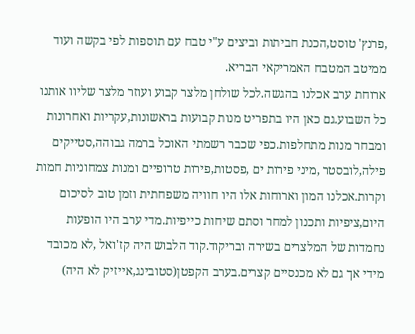,פרנץ' טוסט,הכנת חביתות וביצים ע"י טבח עם תוספות לפי בקשה ועוד ממיטב המטבח האמריקאי הבריא.
ארוחת ערב אכלנו בהגשה.לכל שולחן מלצר קבוע ועוזר מלצר שליוו אותנו כל השבוע.גם כאן היו בתפריט מנות קבועות בראשונות,עקריות ואחרונות ומבחר מנות מתחלפות.כפי שכבר רשמתי האוכל ברמה גבוהה,סטייקים פילה,לובסטר ,מיני פירות ים ,פסטות,פירות טרופיים ומנות צמחוניות חמות וקרות.אכלנו המון וארוחות אלו היו חוויה משפחתית וזמן טוב לסיכום היום,ציפיות ותכנון למחר וסתם שיחות כייפיות.מדי ערב היו הופעות נחמדות של המלצרים בשירה ובריקוד.קוד הלבוש היה קז'ואל ,לא מכובד מידי אך גם לא מכנסיים קצרים.בערב הקפטן(סטובינג,אייזיק לא היה)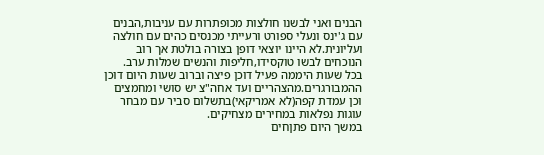הבנים ואני לבשנו חולצות מכופתרות עם עניבות,הבנים עם ג'ינס ונעלי ספורט ורעייתי מכנסים כהים עם חולצה ועליונית.לא היינו יוצאי דופן בצורה בולטת אך רוב הנוכחים לבשו טוקסידו,חליפות והנשים שמלות ערב.
בכל שעות היממה פעיל דוכן פיצה וברוב שעות היום דוכן ההמבורגרים.מהצהריים ועד אחה"צ יש סושי ומחמצים וכן עמדת קפה(לא אמריקאי)בתשלום סביר עם מבחר עוגות נפלאות במחירים מצחיקים.
במשך היום פתןחים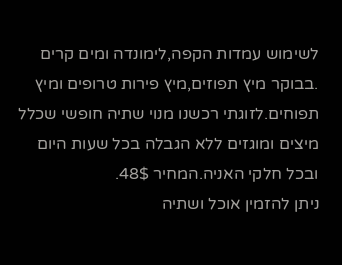לשימוש עמדות הקפה,לימונדה ומים קרים .בבוקר מיץ תפוזים,מיץ פירות טרופים ומיץ תפוחים.לזוגתי רכשנו מנוי שתיה חופשי שכלל מיצים ומוגזים ללא הגבלה בכל שעות היום ובכל חלקי האניה.המחיר 48$.
ניתן להזמין אוכל ושתיה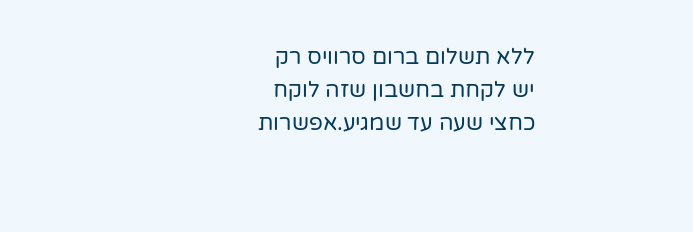ללא תשלום ברום סרוויס רק יש לקחת בחשבון שזה לוקח כחצי שעה עד שמגיע.אפשרות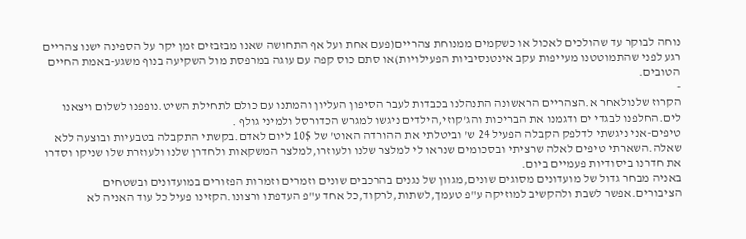נוחה לבוקר עד שהולכים לאכול או כשקמים ממנוחת צהריים(פעם אחת ועל אף התחושה שאנו מבזבזים זמן יקר על הספינה ישנו צהריים רגע לפני שהתמוטטנו מעייפות עקב אינטנסיביות הפעילויות)או סתם כוס קפה עם עוגה במרפסת מול השקיעה בנוף משגע-באמת החיים הטובים.
-
הקרוז שלנולאחר א.הצהריים הראשונה התנהלנו בכבדות לעבר הסיפון העליון והמתנו עם כולם לתחילת השיט.נופפנו לשלום ויצאנו לים.החלפנו לבגדי ים ודגמנו את הבריכות והג'קוזי,הילדים ניגשו למגרש הכדורסל ולמיני גולף .
טיפים-אני ניגשתי לדלפק הקבלה הפעיל 24 ש' וביטלתי את ההורדה האוט' של 10$ ליום לאדם.בקשתי התקבלה בטבעיות ובוצעה ללא שאלה.השארתי טיפים לאלה שרציתי ובסכומים שנראו לי למלצר שלנו ולעוזרו,למלצר המשקאות ולחדרן שלנו ולעוזרת שלו שניקו וסדרו את חדרנו ביסודיות פעמיים ביום.
באניה מבחר גדול של מועדונים מסוגים שונים,מגוון של נגנים בהרכבים שונים וזמרים וזמרות הפזורים במועדונים ובשטחים הציבורים.אפשר לשבת ולהקשיב למוזיקה ע"פ טעמך,לשתות,לרקוד,כל אחד ע"פ העדפתו ורצונו.הקזינו פעיל כל עוד האניה לא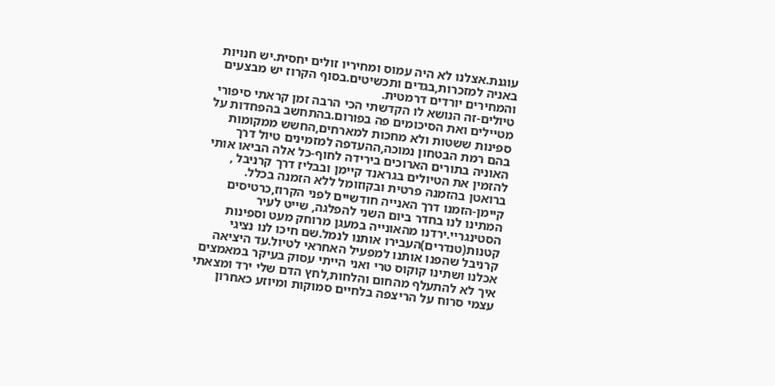עוגנת.אצלנו לא היה עמוס ומחיריו זולים יחסית.יש חנויות באניה למזכרות,בגדים ותכשיטים.בסוף הקרוז יש מבצעים והמחירים יורדים דרמטית.
טיולים-זה הנושא לו הקדשתי הכי הרבה זמן קראתי סיפורי מטיילים ואת הסיכומים פה בפורום.בהתחשב בהפחדות על ספינות ששטות ולא מחכות למארחים,החשש ממקומות בהם רמת הבטחון נמוכה,ההעדפה למזמינים טיול דרך האוניה בתורים הארוכים בירידה לחוף-כל אלה הביאו אותי להזמין את הטיולים בגראנד קיימן ובבליז דרך קרניבל , ברואטן בהזמנה פרטית ובקוזומל ללא הזמנה בכלל.
קיימן-הזמנו דרך האנייה חודשיים לפני הקרוז,כרטיסים המתינו לנו בחדר ביום השני להפלגה, שייט לעיר הסטינגריי.ירדנו מהאונייה במעגן מרוחק מעט וספינות קטנות(טנדרים)העבירו אותנו לנמל.שם חיכו לנו נציגי קרניבל שהפנו אותנו למפעיל האחראי לטיול.עד היציאה אכלנו ושתינו קוקוס טרי ואני הייתי עסוק בעיקר במאמצים איך לא להתעלף מהחום והלחות,לחץ הדם שלי ירד ומצאתי עצמי סרוח על הריצפה בלחיים סמוקות ומיוזע כאחרון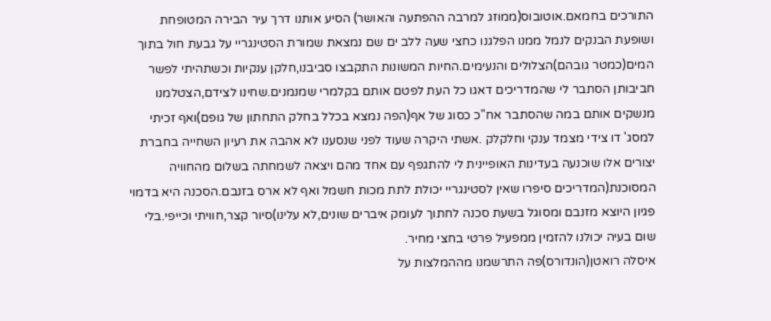התורכים בחמאם.אוטובוס(ממוזג למרבה ההפתעה והאושר) הסיע אותנו דרך עיר הבירה המטופחת ושופעת הבנקים לנמל ממנו הפלגנו כחצי שעה ללב ים שם נמצאת שמורת הסטינגריי על גבעת חול בתוך המים(כמטר גובהם)הצלולים והנעימים.החיות המשונות התקבצו סביבנו,חלקן ענקיות וכשתהיתי לפשר חביבותן הסתבר לי שהמדריכים דאגו כל העת לפטם אותם בקלמרי שמנמנים.שחינו לצידם,הצטלמנו מנשקים אותם במה שהסתבר אח"כ כסוג של אף(הפה נמצא בכלל בחלק התחתון של גופם)ואף זכיתי למסג' דו צידי מצמד ענקי וחלקלק .אשתי היקרה שעוד לפני שנסענו לא אהבה את רעיון השחייה בחברת יצורים אלו שוכנעה בעדינות האופיינית לי להתגפף עם אחד מהם ויצאה לשמחתה בשלום מהחוויה המסוכנת(המדריכים סיפרו שאין לסטינגריי יכולת לתת מכות חשמל ואף לא ארס בזנבם.הסכנה היא בדמוי פגיון היוצא מזנבם ומסוגל בשעת סכנה לחתוך לעומק איברים שונים,לא עלינו)סיור קצר,חוויתי וכייפי.בלי שום בעיה יכולנו להזמין ממפעיל פרטי בחצי מחיר.
איסלה רואטן(הונדורס)פה התרשמנו מההמלצות על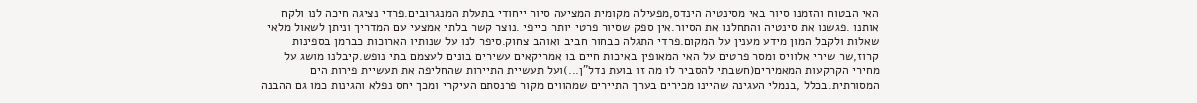האי הבטוח והזמנו סיור באי מסינטיה הינדס,מפעילה מקומית המציעה סיור ייחודי בתעלת המנגרובים.פרדי נציגה חיכה לנו ולקח אותנו .פגשנו את סינטיה והתחלנו את הסיור.אין ספק שסיור פרטי יותר כייפי .נוצר קשר בלתי אמצעי עם המדריך וניתן לשאול מלאי שאלות ולקבל המון מידע מענין על המקום.פרדי התגלה כבחור חביב ואוהב צחוק.סיפר לנו על שנותיו הארוכות כברמן בספינות קרוז,שר שירי אלוויס ומסר פרטים על האי המאופין באיכות חיים בו אמריקאים עשירים בונים לעצמם בתי נופש.קיבלנו מושג על מחירי הקרקעות המאמירים(חשבתי להסביר לו מה זו בועת נדל"ן...)ועל תעשיית התיירות שהחליפה את תעשיית פירות הים המסורתית.בכלל ,בנמלי העגינה שהיינו מכירים בערך התיירים שמהווים מקור פרנסתם העיקרי ומכך יחס נפלא והגינות כמו גם ההבנה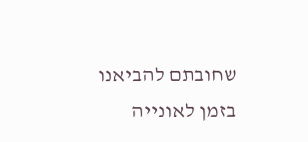שחובתם להביאנו בזמן לאונייה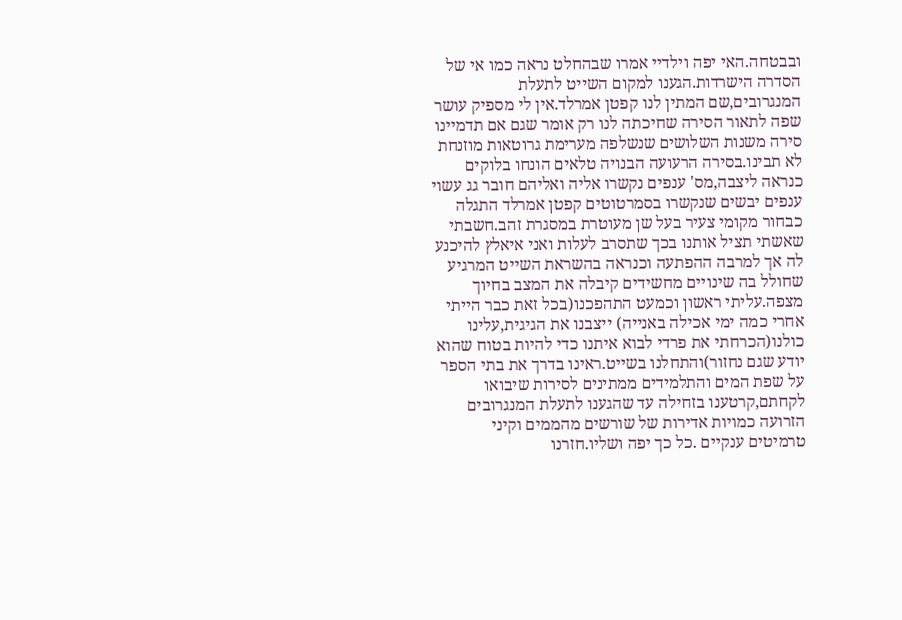ובבטחה.האי יפה וילדיי אמרו שבהחלט נראה כמו אי של הסדרה הישרדות.הגענו למקום השייט לתעלת המנגרובים,שם המתין לנו קפטן אמרלד.אין לי מספיק עושר שפה לתאור הסירה שחיכתה לנו רק אומר שגם אם תדמיינו סירה משנות השלושים שנשלפה מערימת גרוטאות מוזנחת לא תבינו.בסירה הרעועה הבנויה טלאים הונחו בלוקים כנראה ליצבה,מס' ענפים נקשרו אליה ואליהם חובר גג עשוי ענפים יבשים שנקשרו בסמרטוטים קפטן אמרלד התגלה כבחור מקומי צעיר בעל שן מעוטרת במסגרת זהב.חשבתי שאשתי תציל אותנו בכך שתסרב לעלות ואני איאלץ להיכנע לה אך למרבה ההפתעה וכנראה בהשראת השייט המרגיע שחולל בה שינויים מחשידים קיבלה את המצב בחיוך מצפה.עליתי ראשון וכמעט התהפכנו(בכל זאת כבר הייתי אחרי כמה ימי אכילה באנייה) ייצבנו את הגיגית,עלינו כולנו(הכרחתי את פרדי לבוא איתנו כדי להיות בטוח שהוא יודע שגם נחזור)והתחלנו בשייט.ראינו בדרך את בתי הספר על שפת המים והתלמידים ממתינים לסירות שיבואו לקחתם,קרטענו בזחילה עד שהגענו לתעלת המנגרובים הזרועה כמויות אדירות של שורשים מהממים וקיני טרמיטים ענקיים .כל כך יפה ושליו.חזרנו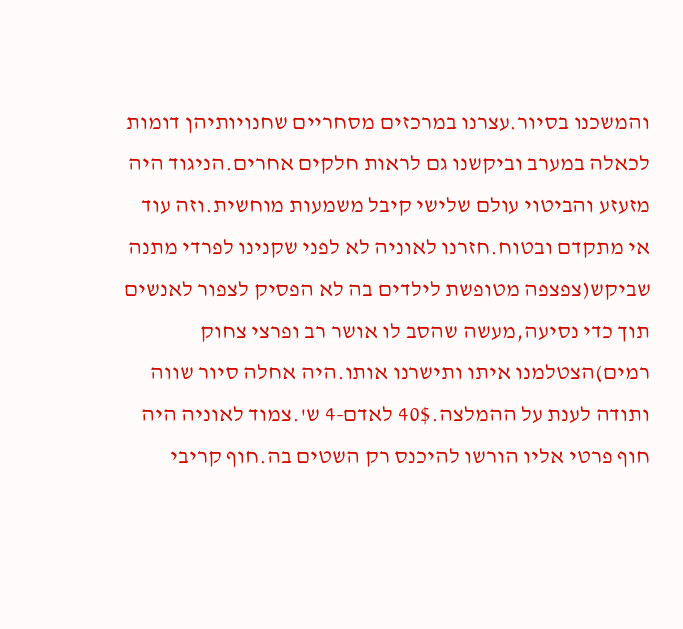והמשכנו בסיור.עצרנו במרכזים מסחריים שחנויותיהן דומות לכאלה במערב וביקשנו גם לראות חלקים אחרים.הניגוד היה מזעזע והביטוי עולם שלישי קיבל משמעות מוחשית.וזה עוד אי מתקדם ובטוח.חזרנו לאוניה לא לפני שקנינו לפרדי מתנה שביקש(צפצפה מטופשת לילדים בה לא הפסיק לצפור לאנשים תוך כדי נסיעה,מעשה שהסב לו אושר רב ופרצי צחוק רמים)הצטלמנו איתו ותישרנו אותו.היה אחלה סיור שווה ותודה לענת על ההמלצה.40$ לאדם-4 ש'.צמוד לאוניה היה חוף פרטי אליו הורשו להיכנס רק השטים בה.חוף קריבי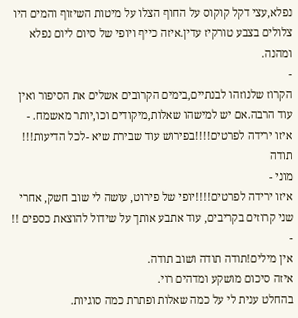נפלא,עצי דקל קוקוס על החוף הצלו על מיטות השיזוף והמים היו צלולים בצבע טורקיז עדין.איזה כייף ויופי של סיום ליום נפלא ומהנה.
-
הקרוז שלנוזהו לבנתיים,בימים הקרובים אשלים את הסיפור ואין עוד הרבה.אם יש למישהו שאלות,מיקודים וכו,יותר מאשמח. -
איזו ירידה לפרטים!!!!בפירוש עוד שבירת שיא -לכל הדיעות!!!
תודה
מוני -
איזו ירידה לפרטים!!!!יופי של פירוט, עושה לי שוב חשק, אחרי שני קרוזים בקריבים, עוד אתבע אותך על שידול להוצאת כספים !! -
אין מילים!תודה תודה ושוב תודה.
איזה סיכום מושקע ומדהים רוי.
בהחלט ענית לי על כמה שאלות ופתרת כמה סוגיות.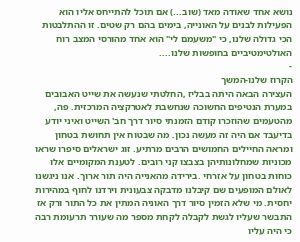נושא אחד שאודה מאד (שוב...) אם תוכל להתייחס אליו הוא הפעילות לבנים על האונייה, בימים בהם רק שטים. זו ההתלבטות הכי גדולה שלנו, כי "משעמם לי" הוא אחד מהורסי המצב רוח האולטימטיביים בחופשות שלנו....
-
הקרוז שלנו-המשך
העצירה הבאה היתה בבליז ,החלטתי שנעשה את שייט האבובים במערת הנטיפים החשוכה שנחשבת לאטרקציה המרכזית. פה, מהטעמים שהוזכרו קודם הזמנתי סיור דרך חב' השייט ואיני יודע בדיעבד אם היה זה מעשה נכון. מה שבטוח אין תחושת בטחון ומראה החיילים החמושים הרבים מרתיע. זוג ישראלים סיפרו שראו מכוניות שמחלונותיהן בצבצו קני רובים. לטענת המקומיים אלו כוחות בטחון על אזרחי .בירידה מהאנייה היה תור ארוך. אנו ניגשנו לאולם המופעים שם קיבלנו מדבקה צבעונית וירדנו לחוף במהירות יחסית. מי שלא הזמין סיור דרך האוניה המתין את כל התור ורק אז התבשר שעליו לגשת לקבלה לקחת מספר מה שעורר תרעומת רבה כי היה עליו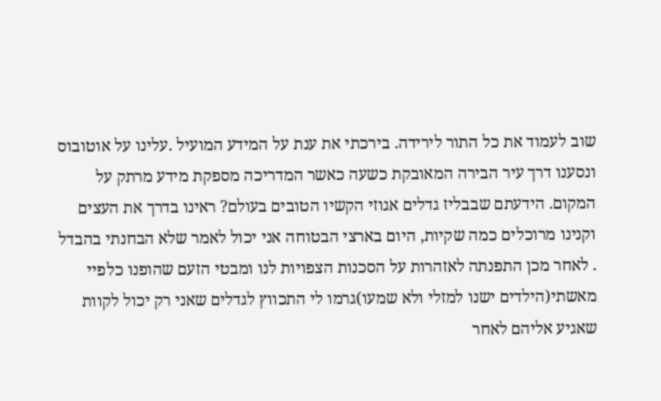שוב לעמוד את כל התור לירידה. בירכתי את ענת על המידע המועיל .עלינו על אוטובוס ונסענו דרך עיר הבירה המאובקת כשעה כאשר המדריכה מספקת מידע מרתק על המקום. הידעתם שבבליז גדלים אגוזי הקשיו הטובים בעולם? ראינו בדרך את העצים וקנינו מרוכלים כמה שקיות, היום בארצי הבטוחה אני יכול לאמר שלא הבחנתי בהבדל . לאחר מכן התפנתה לאזהרות על הסכנות הצפויות לנו ומבטי הזעם שהופנו כלפיי מאשתי(הילדים ישנו למזלי ולא שמעו)גרמו לי התכווץ לגדלים שאני רק יכול לקוות שאגיע אליהם לאחר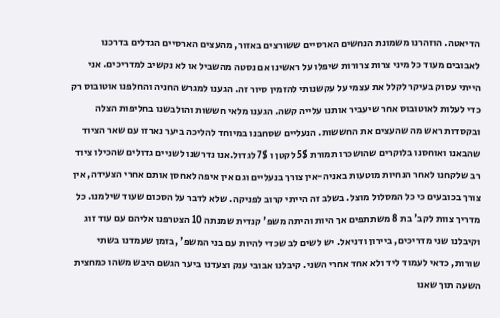הדיאטה. הוזהרנו משמונת הנחשים הארסיים ששורצים באזור, מהעצים הארסיים הגדלים בדרכנו לאבובים מעוד כל מיני צרות צרורות שיפלו על ראשינו אם נסטה מהשביל או לא נקשיב למדריכים. אני הייתי עסוק בעיקר לקלל את עצמי על עקשנותי להזמין סיור זה. הגענו למגרש החניה והחלפנו אוטובוס רק כדי לעלות לאוטובוס אחר שיעביר אותנו עלייה קשה. הגענו מלאי חששות והולבשנו בחליפות הצלה ובקסדות ראש מה שהעצים את החששות. הנעליים שסחבנו במיוחד להליכה ביער נארזו עם שאר הציוד שהבאנו ואוחסנו בלוקרים שהושכרו תמורת 5$ לקטן ו 7$ לגדול.אנו נדרשנו לשניים גדולים שהכילו ציוד רב שלקחנו לאחר הנחיות מוטעות באניה-אין צורך בנעליים וגם אין איפה לאחסן אותם אחרי הצעידה, אין צורך בכובעים כי כל המסלול מוצל. בשלב זה הייתי קרוב לפניקה. שלא לדבר על הסכום שעוד שילמנו. כל מדריך צוות לקב' בת 8 משתתפים אך היות והיתה משפ' קנדית שמנתה 10 הצטרפנו אליהם עם עוד זוג וקיבלנו שני מדריכים, ביירון ודניאל. יש לשים לב שכדי להיות עם בני המשפ' ,בזמן שעמדנו בשתי שורות, כדאי לעמוד ליד ולא אחד אחרי השני. קיבלנו אבובי ענק וצעדנו ביער הגשם היבש משהו כמחצית השעה תוך שאנו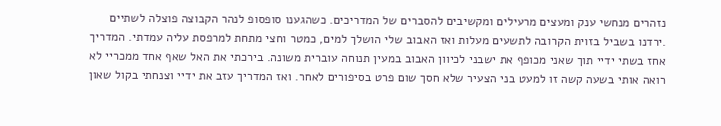נזהרים מנחשי ענק ומעצים מרעילים ומקשיבים להסברים של המדריכים. כשהגענו סופסופ לנהר הקבוצה פוצלה לשתיים .ירדנו בשביל בזוית הקרובה לתשעים מעלות ואז האבוב שלי הושלך למים, כמטר וחצי מתחת למרפסת עליה עמדתי. המדריך אחז בשתי ידיי תוך שאני מכופף את ישבני לכיוון האבוב במעין תנוחה עוברית משונה. בירכתי את האל שאף אחד ממכריי לא רואה אותי בשעה קשה זו למעט בני הצעיר שלא חסך שום פרט בסיפורים לאחר. ואז המדריך עזב את ידיי וצנחתי בקול שאון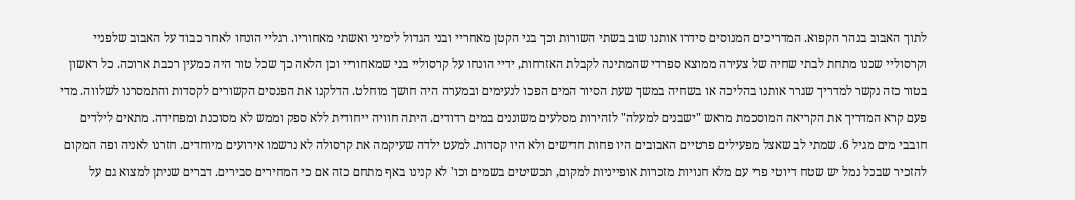לתוך האבוב בנהר הקפוא. המדריכים המנוסים סידרו אותנו שוב בשתי השורות וכך בני הקטן מאחריי ובני הגדול לימיני ואשתי מאחוריו. רגליי הונחו לאחר כבוד על האבוב שלפניי וקרסוליי שכנו מתחת לבתי שחיה של צעירה ממוצא ספרדי שהמתינה לקבלת האזרחות, ידיי הונחו על קרסוליי בני שמאחוריי וכן הלאה כך שכל טור היה כמעין רכבת ארוכה. כל ראשון בטור כזה נקשר למדריך שגרר אותנו בהליכה או בשחיה במשך שעת הסיור המים הפכו לנעימים ובמערה היה חושך מוחלט. הדלקנו את הפנסים הקשורים לקסדות והתמסרנו לשלווה. מדי פעם קרא המדריך את הקריאה המוסכמת מראש "ישבנים למעלה" לזהירות מסלעים משוננים במים רדודים. היתה חוויה ייחודית ללא ספק וממש לא מסוכנת ומפחידה. מתאים לילדים חובבי מים מגיל 6. שמתי לב שאצל מפעילים פרטיים האבובים היו פחות חדישים ולא היו קסדות. למעט ילדה שעיקמה את קרסולה לא נרשמו אירועים מיוחדים. חזרנו לאניה ופה המקום להזכיר שבכל נמל יש שטח דיוטי פרי עם מלא חנויות מזכרות אופייניות למקום, תכשיטים בשמים וכו' לא קנינו באף מתחם כזה אם כי המחירים סבירים. דברים שניתן למצוא גם על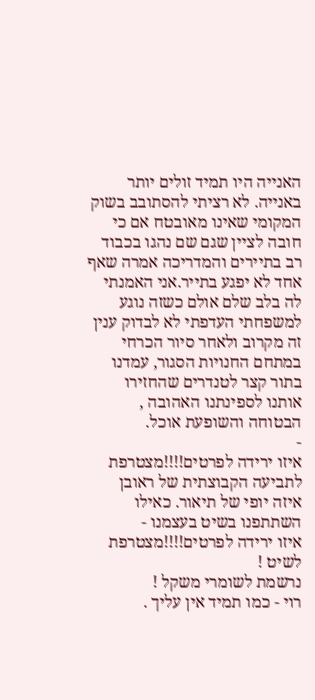האנייה היו תמיד זולים יותר באנייה. לא רציתי להסתובב בשוק המקומי שאינו מאובטח אם כי חובה לציין שגם שם נהגו בכבוד רב בתיירים והמדריכה אמרה שאף אחד לא יפגע בתייר.אני האמנתי לה בלב שלם אולם כשזה נוגע למשפחתי העדפתי לא לבדוק ענין זה מקרוב ולאחר סיור הכרחי במתחם החנויות הסגור, עמדנו בתור קצר לטנדרים שהחזירו אותנו לספינתנו האהובה , הבטוחה והשופעת אוכל.
-
איזו ירידה לפרטים!!!!מצטרפת לתביעה הקבוצתית של ראובן
איזה יופי של תיאור. כאילו השתתפנו בשיט בעצמנו -
איזו ירידה לפרטים!!!!מצטרפת לשיט !
נרשמת לשומרי משקל !
רוי - כמו תמיד אין עליך .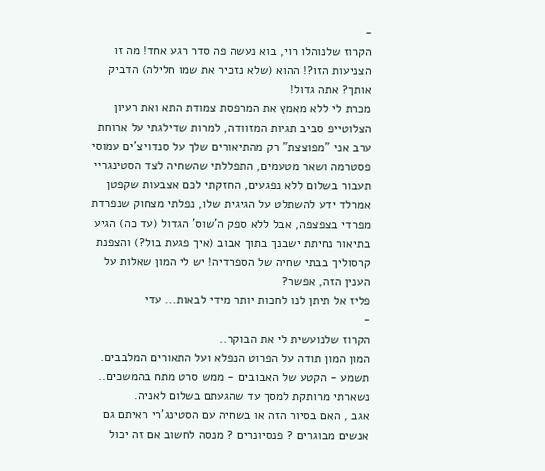-
הקרוז שלנוהלו רוי, בוא נעשה פה סדר רגע אחד! מה זו הצניעות הזו?! ההוא (שלא נזכיר את שמו חלילה) הדביק אותך? אתה גדול!
מכרת לי ללא מאמץ את המרפסת צמודת התא ואת רעיון הצלוטייפ סביב תגיות המזוודה, למרות שדילגתי על ארוחת ערב אני "מפוצצת" רק מהתיאורים שלך על סנדויצ'ים עמוסי פסטרמה ושאר מטעמים, התפללתי שהשחיה לצד הסטינגריי תעבור בשלום ללא נפגעים, החזקתי לכם אצבעות שקפטן אמרלד ידע להשתלט על הגיגית שלו, נפלתי מצחוק שנפרדת מפרדי בצפצפה, אבל ללא ספק ה'שוס' הגדול (עד כה) הגיע בתיאור נחיתת ישבנך בתוך אבוב (איך פגעת בול?) והצפנת קרסוליך בבתי שחיה של הספרדיה! יש לי המון שאלות על הענין הזה, אפשר?
פליז אל תיתן לנו לחכות יותר מידי לבאות... עדי
-
הקרוז שלנועשית לי את הבוקר..
המון המון תודה על הפרוט הנפלא ועל התאורים המלבבים.
תשמע - הקטע של האבובים - ממש סרט מתח בהמשכים.. נשארתי מרותקת למסך עד שהגעתם בשלום לאניה.
אגב , האם בסיור הזה או בשחיה עם הסטינג'רי ראיתם גם אנשים מבוגרים ? פנסיונרים ? מנסה לחשוב אם זה יכול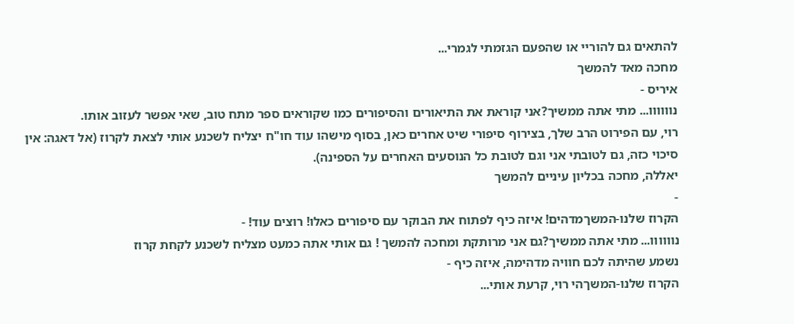להתאים גם להוריי או שהפעם הגזמתי לגמרי...
מחכה מאד להמשך
איריס -
נוווווו... מתי אתה ממשיך?אני קוראת את התיאורים והסיפורים כמו שקוראים ספר מתח טוב, שאי אפשר לעזוב אותו.
רוי, עם הפירוט הרב שלך, בצירוף סיפורי שיט אחרים כאן, בסוף מישהו עוד חו"ח יצליח לשכנע אותי לצאת לקרוז (אל דאגה: אין סיכוי כזה, גם לטובתי אני וגם לטובת כל הנוסעים האחרים על הספינה).
יאללה, מחכה בכליון עיניים להמשך
-
הקרוז שלנו-המשךמדהים! איזה כיף לפתוח את הבוקר עם סיפורים כאלו! רוצים עוד! -
נוווווו... מתי אתה ממשיך?גם אני מרותקת ומחכה להמשך ! גם אותי אתה כמעט מצליח לשכנע לקחת קרוז
נשמע שהיתה לכם חוויה מדהימה, איזה כיף -
הקרוז שלנו-המשךהי רוי, קרעת אותי...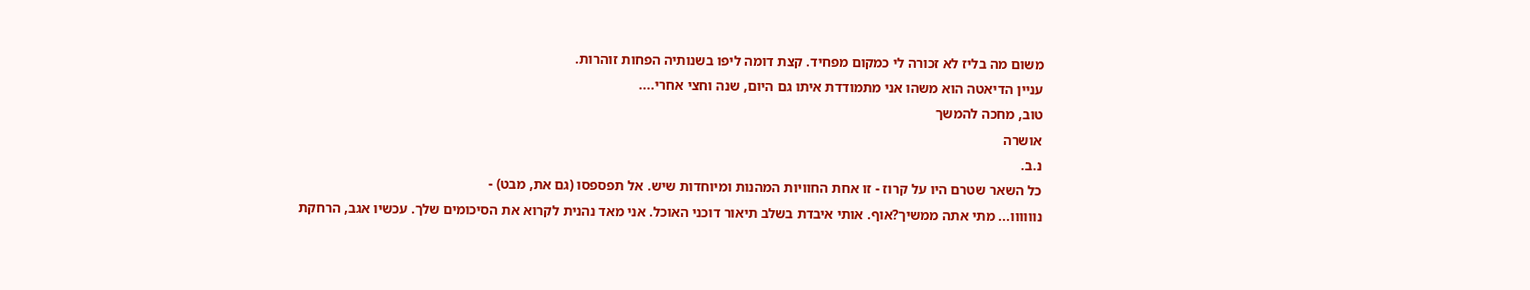משום מה בליז לא זכורה לי כמקום מפחיד. קצת דומה ליפו בשנותיה הפחות זוהרות.
עניין הדיאטה הוא משהו אני מתמודדת איתו גם היום, שנה וחצי אחרי....
טוב, מחכה להמשך
אושרה
נ.ב.
כל השאר שטרם היו על קרוז - זו אחת החוויות המהנות ומיוחדות שיש. אל תפספסו (גם את, מבט) -
נוווווו... מתי אתה ממשיך?אוף. אותי איבדת בשלב תיאור דוכני האוכל. אני מאד נהנית לקרוא את הסיכומים שלך. עכשיו אגב, הרחקת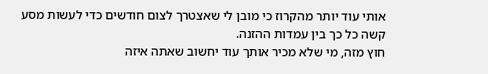אותי עוד יותר מהקרוז כי מובן לי שאצטרך לצום חודשים כדי לעשות מסע קשה כל כך בין עמדות ההזנה.
חוץ מזה, מי שלא מכיר אותך עוד יחשוב שאתה איזה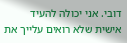דובי. אני יכולה להעיד אישית שלא רואים עלייך את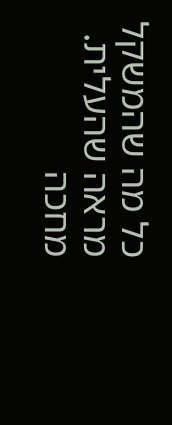כל מה שהמשקל מראה שהעלית.
מחכה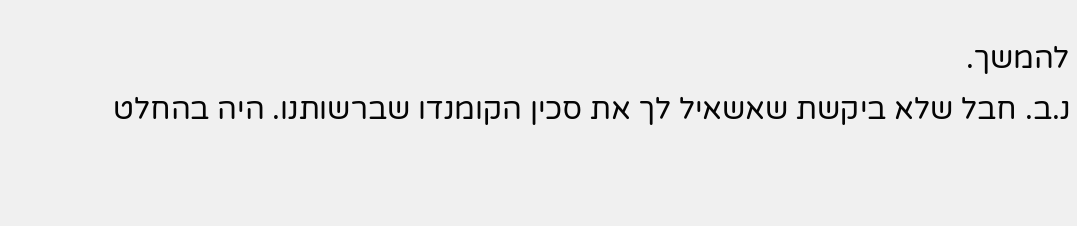להמשך.
נ.ב. חבל שלא ביקשת שאשאיל לך את סכין הקומנדו שברשותנו. היה בהחלט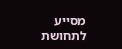מסייע לתחושת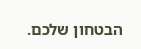הבטחון שלכם.